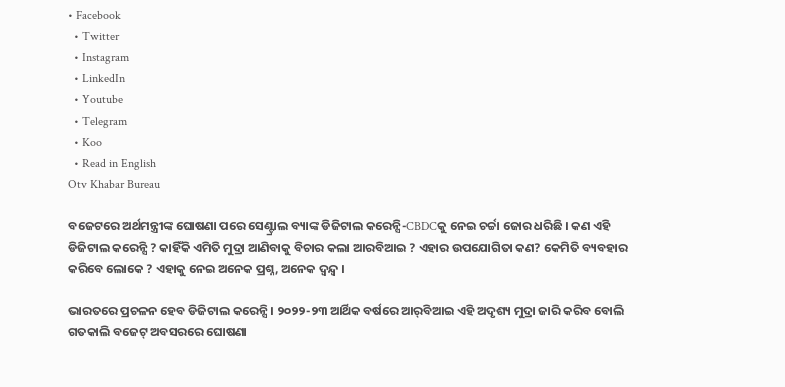• Facebook
  • Twitter
  • Instagram
  • LinkedIn
  • Youtube
  • Telegram
  • Koo
  • Read in English
Otv Khabar Bureau

ବଜେଟରେ ଅର୍ଥମନ୍ତ୍ରୀଙ୍କ ଘୋଷଣା ପରେ ସେଣ୍ଟ୍ରାଲ ବ୍ୟାଙ୍କ ଡିଜିଟାଲ କରେନ୍ସି-CBDCକୁ ନେଇ ଚର୍ଚ୍ଚା ଜୋର ଧରିଛି । କଣ ଏହି ଡିଜିଟାଲ କରେନ୍ସି ? କାହିଁକି ଏମିତି ମୁଦ୍ରା ଆଣିବାକୁ ବିଚାର କଲା ଆରବିଆଇ ? ଏହାର ଉପଯୋଗିତା କଣ? କେମିତି ବ୍ୟବହାର କରିବେ ଲୋକେ ? ଏହାକୁ ନେଇ ଅନେକ ପ୍ରଶ୍ନ, ଅନେକ ଦ୍ୱନ୍ଦ୍ୱ ।

ଭାରତରେ ପ୍ରଚଳନ ହେବ ଡିଜିଟାଲ କରେନ୍ସି । ୨୦୨୨-୨୩ ଆର୍ଥିକ ବର୍ଷରେ ଆର୍‌ବିଆଇ ଏହି ଅଦୃଶ୍ୟ ମୁଦ୍ରା ଜାରି କରିବ ବୋଲି ଗତକାଲି ବଜେଟ୍ ଅବସରରେ ଘୋଷଣା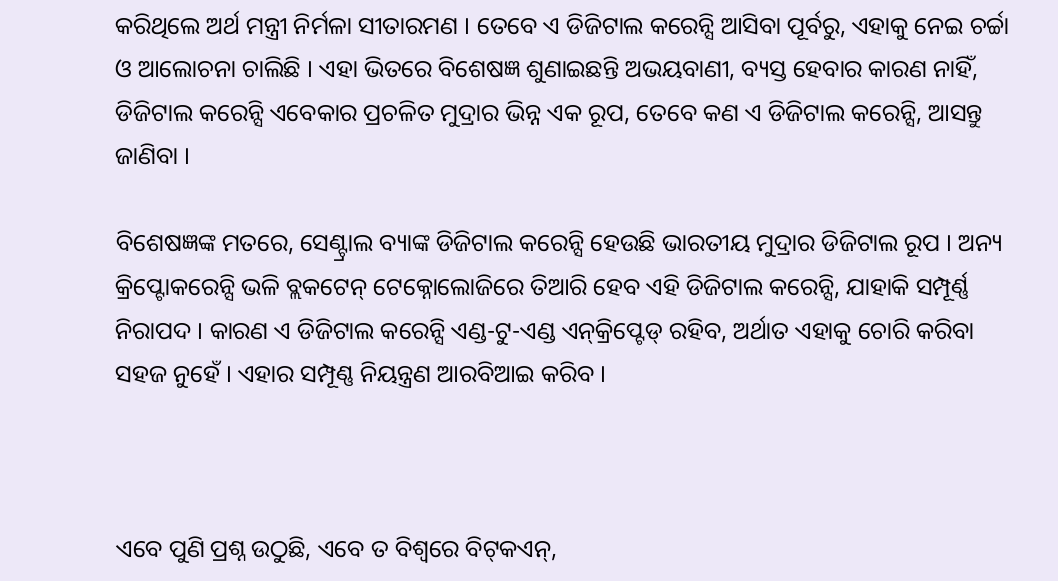କରିଥିଲେ ଅର୍ଥ ମନ୍ତ୍ରୀ ନିର୍ମଳା ସୀତାରମଣ । ତେବେ ଏ ଡିଜିଟାଲ କରେନ୍ସି ଆସିବା ପୂର୍ବରୁ, ଏହାକୁ ନେଇ ଚର୍ଚ୍ଚା ଓ ଆଲୋଚନା ଚାଲିଛି । ଏହା ଭିତରେ ବିଶେଷଜ୍ଞ ଶୁଣାଇଛନ୍ତି ଅଭୟବାଣୀ, ବ୍ୟସ୍ତ ହେବାର କାରଣ ନାହିଁ, ଡିଜିଟାଲ କରେନ୍ସି ଏବେକାର ପ୍ରଚଳିତ ମୁଦ୍ରାର ଭିନ୍ନ ଏକ ରୂପ, ତେବେ କଣ ଏ ଡିଜିଟାଲ କରେନ୍ସି, ଆସନ୍ତୁ ଜାଣିବା ।

ବିଶେଷଜ୍ଞଙ୍କ ମତରେ, ସେଣ୍ଟ୍ରାଲ ବ୍ୟାଙ୍କ ଡିଜିଟାଲ କରେନ୍ସି ହେଉଛି ଭାରତୀୟ ମୁଦ୍ରାର ଡିଜିଟାଲ ରୂପ । ଅନ୍ୟ କ୍ରିପ୍ଟୋକରେନ୍ସି ଭଳି ବ୍ଲକଟେନ୍ ଟେକ୍ନୋଲୋଜିରେ ତିଆରି ହେବ ଏହି ଡିଜିଟାଲ କରେନ୍ସି, ଯାହାକି ସମ୍ପୂର୍ଣ୍ଣ ନିରାପଦ । କାରଣ ଏ ଡିଜିଟାଲ କରେନ୍ସି ଏଣ୍ଡ-ଟୁ-ଏଣ୍ଡ ଏନ୍‌କ୍ରିପ୍ଟେଡ୍‌ ରହିବ, ଅର୍ଥାତ ଏହାକୁ ଚୋରି କରିବା ସହଜ ନୁହେଁ । ଏହାର ସମ୍ପୂଣ୍ଣ ନିୟନ୍ତ୍ରଣ ଆରବିଆଇ କରିବ ।



ଏବେ ପୁଣି ପ୍ରଶ୍ନ ଉଠୁଛି, ଏବେ ତ ବିଶ୍ୱରେ ବିଟ୍‌କଏନ୍,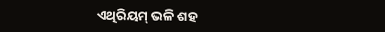ଏଥିରିୟମ୍ ଭଳି ଶହ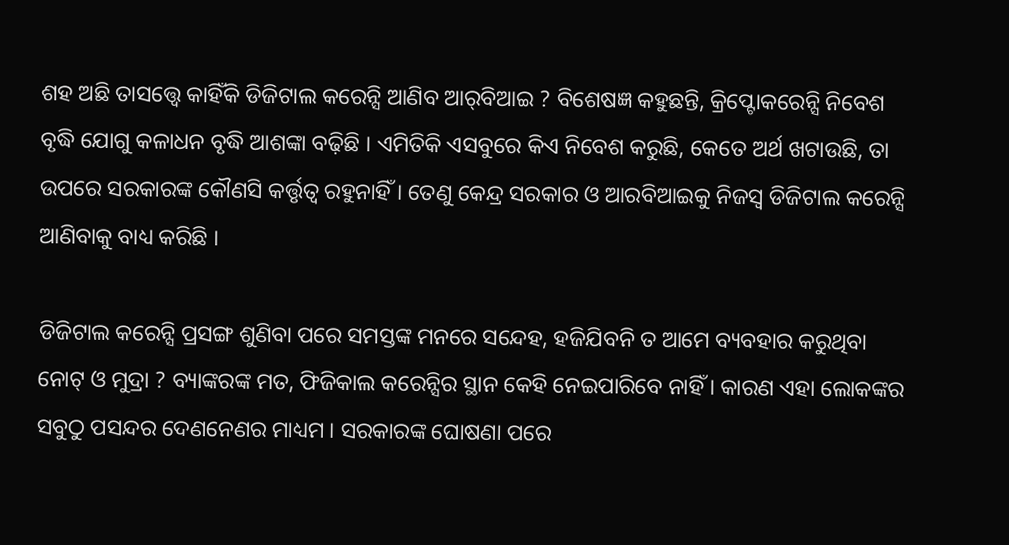ଶହ ଅଛି ତାସତ୍ତ୍ୱେ କାହିଁକି ଡିଜିଟାଲ କରେନ୍ସି ଆଣିବ ଆର୍‌ବିଆଇ ? ବିଶେଷଜ୍ଞ କହୁଛନ୍ତି, କ୍ରିପ୍ଟୋକରେନ୍ସି ନିବେଶ ବୃଦ୍ଧି ଯୋଗୁ କଳାଧନ ବୃଦ୍ଧି ଆଶଙ୍କା ବଢ଼ିଛି । ଏମିତିକି ଏସବୁରେ କିଏ ନିବେଶ କରୁଛି, କେତେ ଅର୍ଥ ଖଟାଉଛି, ତା ଉପରେ ସରକାରଙ୍କ କୌଣସି କର୍ତ୍ତୃତ୍ୱ ରହୁନାହିଁ । ତେଣୁ କେନ୍ଦ୍ର ସରକାର ଓ ଆରବିଆଇକୁ ନିଜସ୍ୱ ଡିଜିଟାଲ କରେନ୍ସି ଆଣିବାକୁ ବାଧ୍ୟ କରିଛି ।

ଡିଜିଟାଲ କରେନ୍ସି ପ୍ରସଙ୍ଗ ଶୁଣିବା ପରେ ସମସ୍ତଙ୍କ ମନରେ ସନ୍ଦେହ, ହଜିଯିବନି ତ ଆମେ ବ୍ୟବହାର କରୁଥିବା ନୋଟ୍ ଓ ମୁଦ୍ରା ? ବ୍ୟାଙ୍କରଙ୍କ ମତ, ଫିଜିକାଲ କରେନ୍ସିର ସ୍ଥାନ କେହି ନେଇପାରିବେ ନାହିଁ । କାରଣ ଏହା ଲୋକଙ୍କର ସବୁଠୁ ପସନ୍ଦର ଦେଣନେଣର ମାଧ୍ୟମ । ସରକାରଙ୍କ ଘୋଷଣା ପରେ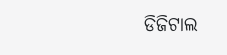ଡିଜିଟାଲ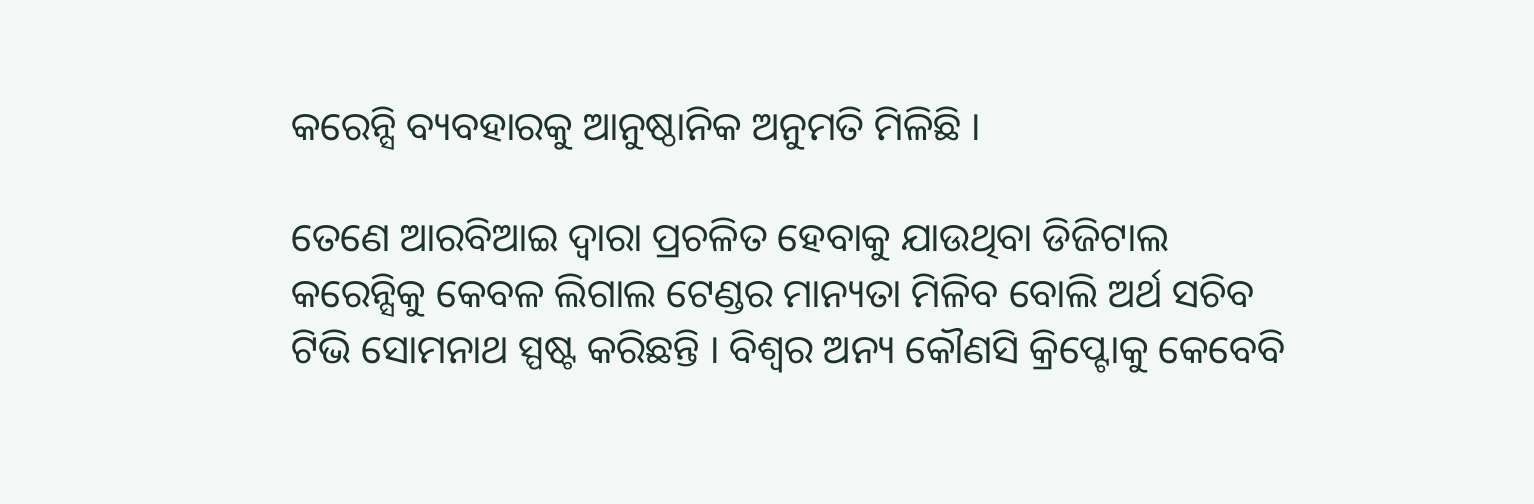କରେନ୍ସି ବ୍ୟବହାରକୁ ଆନୁଷ୍ଠାନିକ ଅନୁମତି ମିଳିଛି ।

ତେଣେ ଆରବିଆଇ ଦ୍ୱାରା ପ୍ରଚଳିତ ହେବାକୁ ଯାଉଥିବା ଡିଜିଟାଲ କରେନ୍ସିକୁ କେବଳ ଲିଗାଲ ଟେଣ୍ଡର ମାନ୍ୟତା ମିଳିବ ବୋଲି ଅର୍ଥ ସଚିବ ଟିଭି ସୋମନାଥ ସ୍ପଷ୍ଟ କରିଛନ୍ତି । ବିଶ୍ୱର ଅନ୍ୟ କୌଣସି କ୍ରିପ୍ଟୋକୁ କେବେବି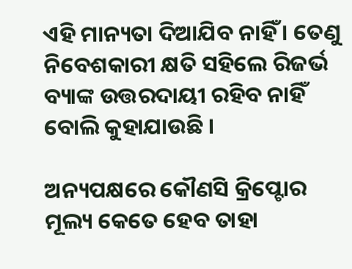ଏହି ମାନ୍ୟତା ଦିଆଯିବ ନାହିଁ । ତେଣୁ ନିବେଶକାରୀ କ୍ଷତି ସହିଲେ ରିଜର୍ଭ ବ୍ୟାଙ୍କ ଉତ୍ତରଦାୟୀ ରହିବ ନାହିଁ ବୋଲି କୁହାଯାଉଛି ।

ଅନ୍ୟପକ୍ଷରେ କୌଣସି କ୍ରିପ୍ଟୋର ମୂଲ୍ୟ କେତେ ହେବ ତାହା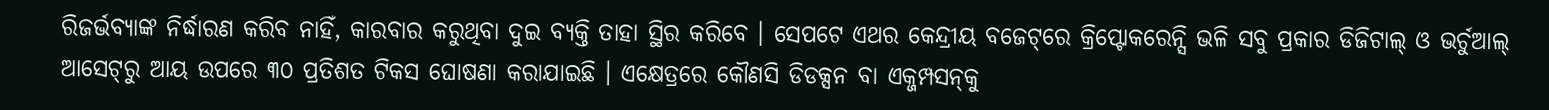ରିଜର୍ଭବ୍ୟାଙ୍କ ନିର୍ଦ୍ଧାରଣ କରିବ ନାହିଁ, କାରବାର କରୁଥିବା ଦୁଇ ବ୍ୟକ୍ତି ତାହା ସ୍ଥିର କରିବେ । ସେପଟେ ଏଥର କେନ୍ଦ୍ରୀୟ ବଜେଟ୍‌ରେ କ୍ରିପ୍ଟୋକରେନ୍ସି ଭଳି ସବୁ ପ୍ରକାର ଡିଜିଟାଲ୍ ଓ ଭର୍ଚୁଆଲ୍ ଆସେଟ୍‌ରୁ ଆୟ ଉପରେ ୩୦ ପ୍ରତିଶତ ଟିକସ ଘୋଷଣା କରାଯାଇଛି । ଏକ୍ଷେତ୍ରରେ କୌଣସି ଡିଡକ୍ସନ ବା ଏକ୍ଜମ୍ପସନ୍‌କୁ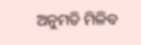ଅନୁମତି ମିଳିବ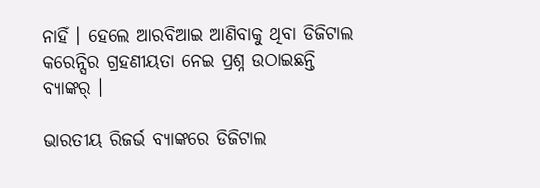ନାହିଁ । ହେଲେ ଆରବିଆଇ ଆଣିବାକୁ ଥିବା ଡିଜିଟାଲ କରେନ୍ସିର ଗ୍ରହଣୀୟତା ନେଇ ପ୍ରଶ୍ନ ଉଠାଇଛନ୍ତି ବ୍ୟାଙ୍କର୍ ।

ଭାରତୀୟ ରିଜର୍ଭ ବ୍ୟାଙ୍କରେ ଡିଜିଟାଲ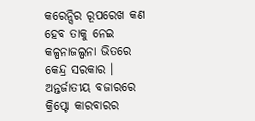କରେନ୍ସିର ରୂପରେଖ କଣ ହେବ ତାକୁ ନେଇ କଳ୍ପନାଜଲ୍ପନା ଭିତରେ କେନ୍ଦ୍ର ସରକାର । ଅନ୍ତର୍ଜାତୀୟ ବଜାରରେ କ୍ରିପ୍ଟୋ କାରବାରର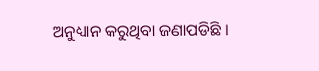ଅନୁଧ୍ୟାନ କରୁଥିବା ଜଣାପଡିଛି ।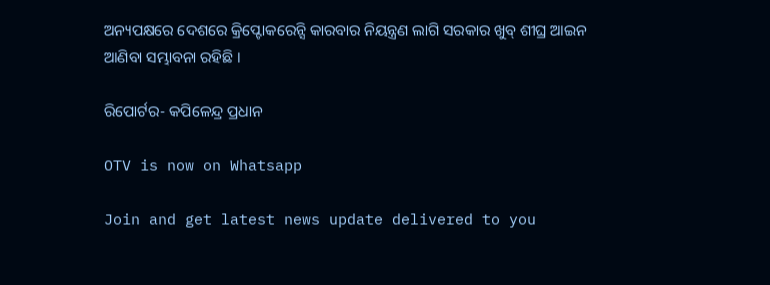ଅନ୍ୟପକ୍ଷରେ ଦେଶରେ କ୍ରିପ୍ଟୋକରେନ୍ସି କାରବାର ନିୟନ୍ତ୍ରଣ ଲାଗି ସରକାର ଖୁବ୍ ଶୀଘ୍ର ଆଇନ ଆଣିବା ସମ୍ଭାବନା ରହିଛି ।

ରିପୋର୍ଟର- କପିଳେନ୍ଦ୍ର ପ୍ରଧାନ

OTV is now on Whatsapp

Join and get latest news update delivered to you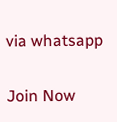via whatsapp

Join Now